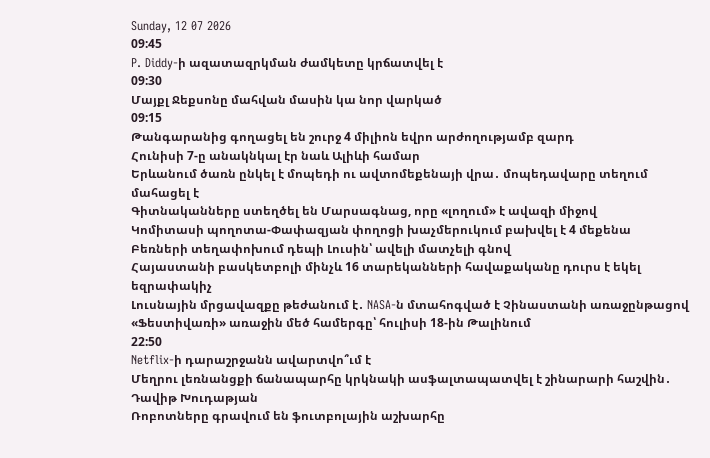Sunday, 12 07 2026
09:45
P. Diddy-ի ազատազրկման ժամկետը կրճատվել է
09:30
Մայքլ Ջեքսոնը մահվան մասին կա նոր վարկած
09:15
Թանգարանից գողացել են շուրջ 4 միլիոն եվրո արժողությամբ զարդ
Հունիսի 7-ը անակնկալ էր նաև Ալիևի համար
Երևանում ծառն ընկել է մոպեդի ու ավտոմեքենայի վրա․ մոպեդավարը տեղում մահացել է
Գիտնականները ստեղծել են Մարսագնաց, որը «լողում» է ավազի միջով
Կոմիտասի պողոտա-Փափազյան փողոցի խաչմերուկում բախվել է 4 մեքենա
Բեռների տեղափոխում դեպի Լուսին՝ ավելի մատչելի գնով
Հայաստանի բասկետբոլի մինչև 16 տարեկանների հավաքականը դուրս է եկել եզրափակիչ
Լուսնային մրցավազքը թեժանում է․ NASA-ն մտահոգված է Չինաստանի առաջընթացով
«Ֆեստիվառի» առաջին մեծ համերգը՝ հուլիսի 18-ին Թալինում
22:50
Netflix-ի դարաշրջանն ավարտվո՞ւմ է
Մեղրու լեռնանցքի ճանապարհը կրկնակի ասֆալտապատվել է շինարարի հաշվին․ Դավիթ Խուդաթյան
Ռոբոտները գրավում են ֆուտբոլային աշխարհը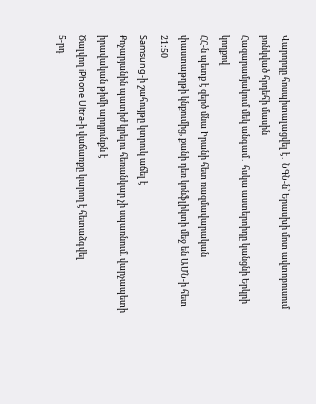Վարորդը հոսպիտալացվել է․ ՆԳՆ-ն՝ Երասխի մոտ ավտոբուսում բռնկված հրդեհի մասին
Հազարամյակում մեկ անգամ․ հսկա աստերոիդը կանցնի Երկրի կողքով
ՀՀ-ն պետք է զերծ մնա Իրանի հետ ռազմավարական փաստաթղթի կնքումից, քանի դեռ կոնֆլիկտի մեջ են ԱՄՆ-ի հետ
21:50
Samsung-ի շահույթը կտրուկ աճել է
Քոչարյանին պատիժ կրելու հեռանկար չի սպառնում. վարչապետի իրավական թիմի արդյունքն է
Ծալվող iPhone Ultra-ի վաճառքը կարող է հետաձգվել
5-րդ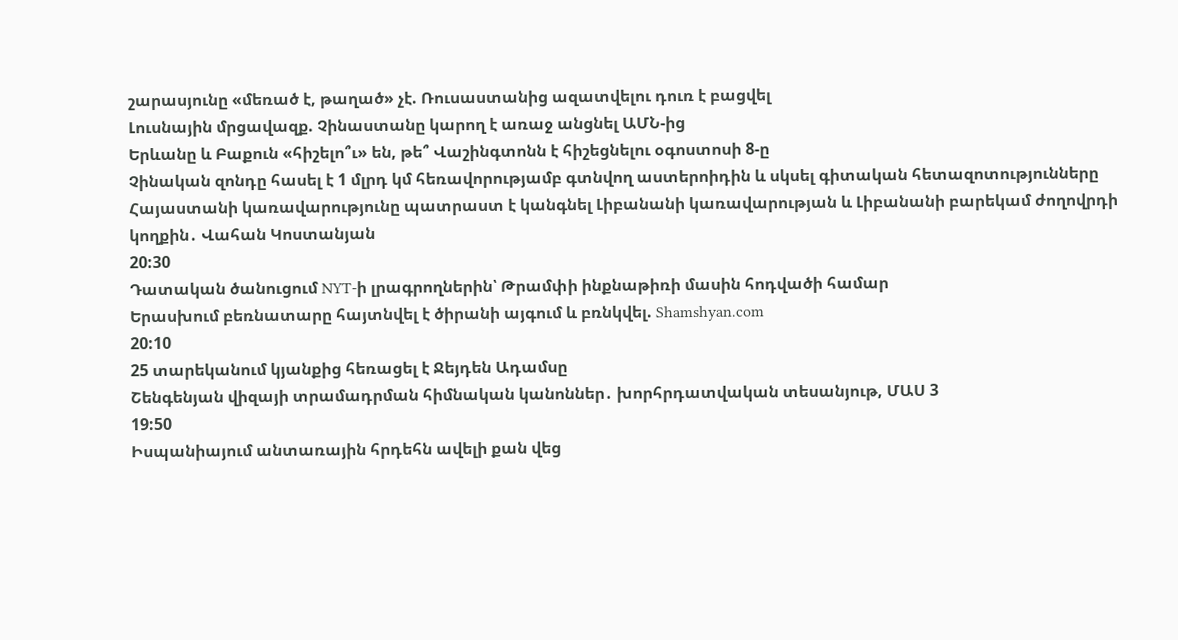շարասյունը «մեռած է, թաղած» չէ. Ռուսաստանից ազատվելու դուռ է բացվել
Լուսնային մրցավազք. Չինաստանը կարող է առաջ անցնել ԱՄՆ-ից
Երևանը և Բաքուն «հիշելո՞ւ» են, թե՞ Վաշինգտոնն է հիշեցնելու օգոստոսի 8-ը
Չինական զոնդը հասել է 1 մլրդ կմ հեռավորությամբ գտնվող աստերոիդին և սկսել գիտական հետազոտությունները
Հայաստանի կառավարությունը պատրաստ է կանգնել Լիբանանի կառավարության և Լիբանանի բարեկամ ժողովրդի կողքին․ Վահան Կոստանյան
20:30
Դատական ծանուցում NYT-ի լրագրողներին՝ Թրամփի ինքնաթիռի մասին հոդվածի համար
Երասխում բեռնատարը հայտնվել է ծիրանի այգում և բռնկվել. Shamshyan.com
20:10
25 տարեկանում կյանքից հեռացել է Ջեյդեն Ադամսը
Շենգենյան վիզայի տրամադրման հիմնական կանոններ․ խորհրդատվական տեսանյութ, ՄԱՍ 3
19:50
Իսպանիայում անտառային հրդեհն ավելի քան վեց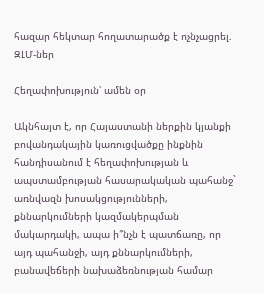հազար հեկտար հողատարածք է ոչնչացրել. ԶԼՄ-ներ

Հեղափոխություն՝ ամեն օր

Ակնհայտ է, որ Հայաստանի ներքին կյանքի բովանդակային կառուցվածքը ինքնին հանդիսանում է հեղափոխության և ապստամբության հասարակական պահանջ` առնվազն խոսակցությունների, քննարկումների կազմակերպման մակարդակի, ապա ի՞նչն է պատճառը, որ այդ պահանջի, այդ քննարկումների, բանավեճերի նախաձեռնության համար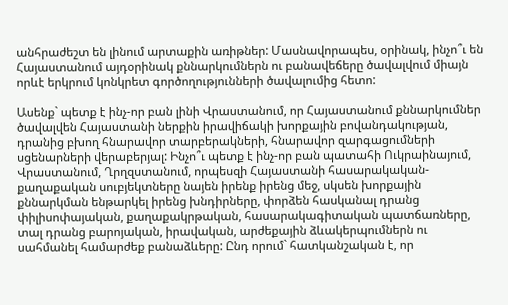անհրաժեշտ են լինում արտաքին առիթներ: Մասնավորապես, օրինակ, ինչո՞ւ են Հայաստանում այդօրինակ քննարկումներն ու բանավեճերը ծավալվում միայն որևէ երկրում կոնկրետ գործողությունների ծավալումից հետո:

Ասենք` պետք է ինչ-որ բան լինի Վրաստանում, որ Հայաստանում քննարկումներ ծավալվեն Հայաստանի ներքին իրավիճակի խորքային բովանդակության, դրանից բխող հնարավոր տարբերակների, հնարավոր զարգացումների սցենարների վերաբերյալ: Ինչո՞ւ պետք է ինչ-որ բան պատահի Ուկրաինայում, Վրաստանում, Ղրղզստանում, որպեսզի Հայաստանի հասարակական-քաղաքական սուբյեկտները նայեն իրենք իրենց մեջ, սկսեն խորքային քննարկման ենթարկել իրենց խնդիրները, փորձեն հասկանալ դրանց փիլիսոփայական, քաղաքակրթական, հասարակագիտական պատճառները, տալ դրանց բարոյական, իրավական, արժեքային ձևակերպումներն ու սահմանել համարժեք բանաձևերը: Ընդ որում` հատկանշական է, որ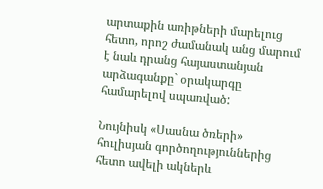արտաքին առիթների մարելուց հետո, որոշ ժամանակ անց մարում է նաև դրանց հայաստանյան արձագանքը` օրակարգը համարելով սպառված:

Նույնիսկ «Սասնա ծռերի» հուլիսյան գործողություններից հետո ավելի ակներև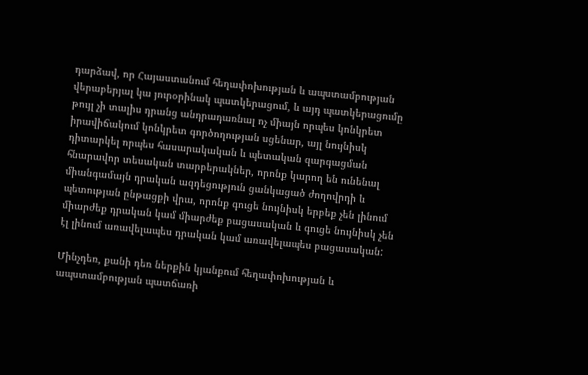դարձավ, որ Հայաստանում հեղափոխության և ապստամբության վերաբերյալ կա յուրօրինակ պատկերացում, և այդ պատկերացումը թույլ չի տալիս դրանց անդրադառնալ ոչ միայն որպես կոնկրետ իրավիճակում կոնկրետ գործողության սցենար, այլ նույնիսկ դիտարկել որպես հասարակական և պետական զարգացման հնարավոր տեսական տարբերակներ, որոնք կարող են ունենալ միանգամայն դրական ազդեցություն ցանկացած ժողովրդի և պետության ընթացքի վրա, որոնք գուցե նույնիսկ երբեք չեն լինում միարժեք դրական կամ միարժեք բացասական և գուցե նույնիսկ չեն էլ լինում առավելապես դրական կամ առավելապես բացասական:

Մինչդեռ, քանի դեռ ներքին կյանքում հեղափոխության և ապստամբության պատճառի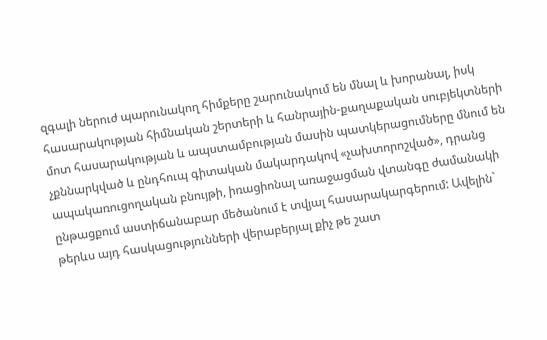զգալի ներուժ պարունակող հիմքերը շարունակում են մնալ և խորանալ, իսկ հասարակության հիմնական շերտերի և հանրային-քաղաքական սուբյեկտների մոտ հասարակության և ապստամբության մասին պատկերացումները մնում են չքննարկված և ընդհուպ գիտական մակարդակով «չախտորոշված», դրանց ապակառուցողական բնույթի, իռացիոնալ առաջացման վտանգը ժամանակի ընթացքում աստիճանաբար մեծանում է տվյալ հասարակարգերում: Ավելին` թերևս այդ հասկացությունների վերաբերյալ քիչ թե շատ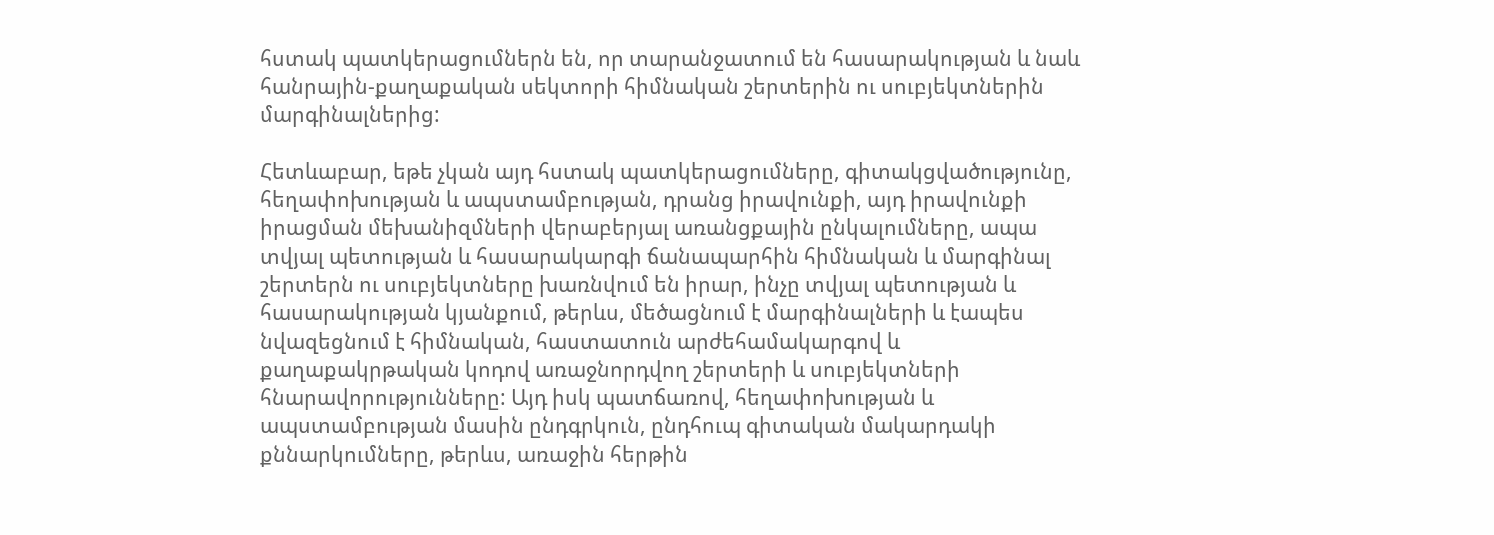հստակ պատկերացումներն են, որ տարանջատում են հասարակության և նաև հանրային-քաղաքական սեկտորի հիմնական շերտերին ու սուբյեկտներին մարգինալներից:

Հետևաբար, եթե չկան այդ հստակ պատկերացումները, գիտակցվածությունը, հեղափոխության և ապստամբության, դրանց իրավունքի, այդ իրավունքի իրացման մեխանիզմների վերաբերյալ առանցքային ընկալումները, ապա տվյալ պետության և հասարակարգի ճանապարհին հիմնական և մարգինալ շերտերն ու սուբյեկտները խառնվում են իրար, ինչը տվյալ պետության և հասարակության կյանքում, թերևս, մեծացնում է մարգինալների և էապես նվազեցնում է հիմնական, հաստատուն արժեհամակարգով և քաղաքակրթական կոդով առաջնորդվող շերտերի և սուբյեկտների հնարավորությունները: Այդ իսկ պատճառով, հեղափոխության և ապստամբության մասին ընդգրկուն, ընդհուպ գիտական մակարդակի քննարկումները, թերևս, առաջին հերթին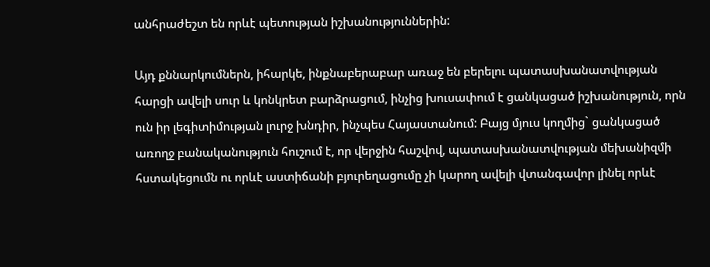անհրաժեշտ են որևէ պետության իշխանություններին:

Այդ քննարկումներն, իհարկե, ինքնաբերաբար առաջ են բերելու պատասխանատվության հարցի ավելի սուր և կոնկրետ բարձրացում, ինչից խուսափում է ցանկացած իշխանություն, որն ուն իր լեգիտիմության լուրջ խնդիր, ինչպես Հայաստանում: Բայց մյուս կողմից` ցանկացած առողջ բանականություն հուշում է, որ վերջին հաշվով, պատասխանատվության մեխանիզմի հստակեցումն ու որևէ աստիճանի բյուրեղացումը չի կարող ավելի վտանգավոր լինել որևէ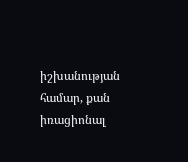իշխանության համար, քան իռացիոնալ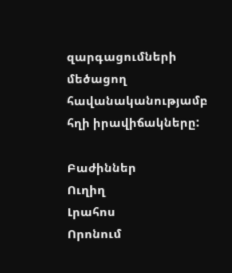զարգացումների մեծացող հավանականությամբ հղի իրավիճակները:

Բաժիններ
Ուղիղ
Լրահոս
Որոնում